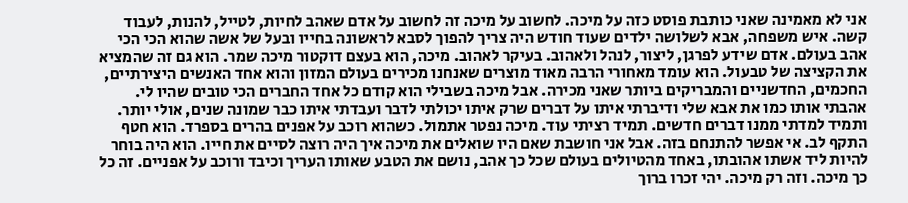אני לא מאמינה שאני כותבת פוסט כזה על מיכה. לחשוב על מיכה זה לחשוב על אדם שאהב לחיות, לטייל, להנות, לעבוד קשה. איש משפחה, אבא לשלושה ילדים שעוד חודש היה צריך להפוך לסבא לראשונה בחייו ובעל של אשה שהוא הכי הכי אהב בעולם. אדם שידע לפרגן, ליצור, לנהל ולאהוב. בעיקר לאהוב. מיכה, הוא בעצם דוקטור מיכה שמר. הוא גם זה שהמציא את הקציצה של טבעול. הוא עומד מאחורי הרבה מאוד מוצרים שאנחנו מכירים בעולם המזון והוא אחד האנשים היצירתיים, החכמים, החדשניים והמבריקים ביותר שאני מכירה. אבל מיכה בשבילי הוא קודם כל אחד החברים הכי טובים שהיו לי. אהבתי אותו כמו את אבא שלי ודיברתי איתו על דברים שרק איתו יכולתי לדבר ועבדתי איתו כבר שמונה שנים, אולי יותר. ותמיד למדתי ממנו דברים חדשים. תמיד רציתי עוד. מיכה נפטר אתמול. כשהוא רוכב על אפנים בהרים בספרד. הוא חטף התקף לב. אי אפשר להתנחם בזה. אבל אני חושבת שאם היו שואלים את מיכה איך היה רוצה לסיים את חייו. הוא היה בוחר להיות ליד אשתו אהובתו, באחד מהטיולים בעולם שכל כך אהב, נושם את הטבע שאותו העריך וכיבד ורוכב על אפניים. זה כל כך מיכה. וזה רק מיכה. יהי זכרו ברוך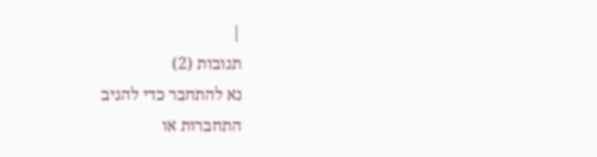|
תגובות (2)
נא להתחבר כדי להגיב
התחברות או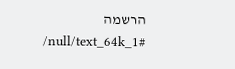הרשמה
/null/text_64k_1#